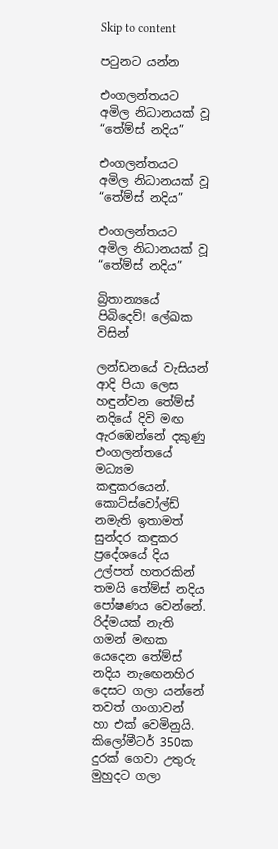Skip to content

පටුනට යන්න

එංගලන්තයට අමිල නිධානයක් වූ “තේම්ස් නදිය”

එංගලන්තයට අමිල නිධානයක් වූ “තේම්ස් නදිය”

එංගලන්තයට අමිල නිධානයක් වූ “තේම්ස් නදිය”

බ්‍රිතාන්‍යයේ පිබිදෙව්! ලේඛක විසින්

ලන්ඩනයේ වැසියන් ආදි පියා ලෙස හඳුන්වන තේම්ස් නදියේ දිවි මඟ ඇරඹෙන්නේ දකුණු එංගලන්තයේ මධ්‍යම කඳුකරයෙන්. කොට්ස්වෝල්ඩ් නමැති ඉතාමත් සුන්දර කඳුකර ප්‍රදේශයේ දිය උල්පත් හතරකින් තමයි තේම්ස් නදිය පෝෂණය වෙන්නේ. රිද්මයක් නැති ගමන් මඟක යෙදෙන තේම්ස් නදිය නැඟෙනහිර දෙසට ගලා යන්නේ තවත් ගංගාවන් හා එක් වෙමිනුයි. කිලෝමීටර් 350ක දුරක් ගෙවා උතුරු මුහුදට ගලා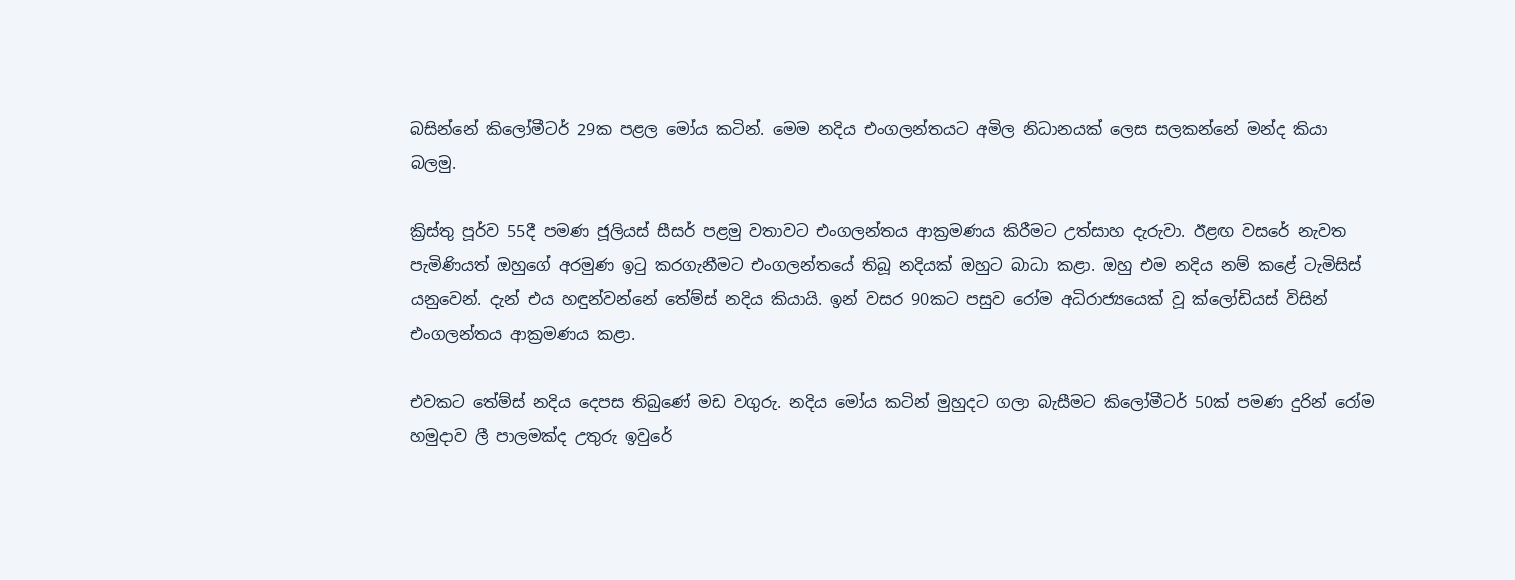බසින්නේ කිලෝමීටර් 29ක පළල මෝය කටින්. මෙම නදිය එංගලන්තයට අමිල නිධානයක් ලෙස සලකන්නේ මන්ද කියා බලමු.

ක්‍රිස්තු පූර්ව 55දී පමණ ජූලියස් සීසර් පළමු වතාවට එංගලන්තය ආක්‍රමණය කිරීමට උත්සාහ දැරුවා. ඊළඟ වසරේ නැවත පැමිණියත් ඔහුගේ අරමුණ ඉටු කරගැනීමට එංගලන්තයේ තිබූ නදියක් ඔහුට බාධා කළා. ඔහු එම නදිය නම් කළේ ටැමිසිස් යනුවෙන්. දැන් එය හඳුන්වන්නේ තේම්ස් නදිය කියායි. ඉන් වසර 90කට පසුව රෝම අධිරාජ්‍යයෙක් වූ ක්ලෝඩියස් විසින් එංගලන්තය ආක්‍රමණය කළා.

එවකට තේම්ස් නදිය දෙපස තිබුණේ මඩ වගුරු. නදිය මෝය කටින් මුහුදට ගලා බැසීමට කිලෝමීටර් 50ක් පමණ දුරින් රෝම හමුදාව ලී පාලමක්ද උතුරු ඉවුරේ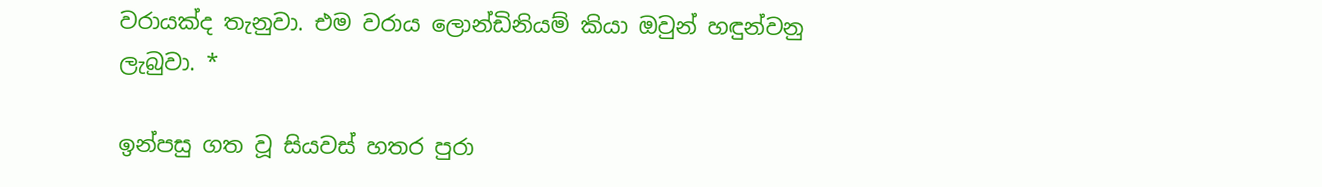වරායක්ද තැනුවා. එම වරාය ලොන්ඩිනියම් කියා ඔවුන් හඳුන්වනු ලැබුවා. *

ඉන්පසු ගත වූ සියවස් හතර පුරා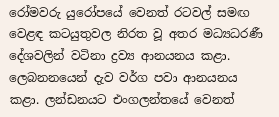රෝමවරු යුරෝපයේ වෙනත් රටවල් සමඟ වෙළඳ කටයුතුවල නිරත වූ අතර මධ්‍යධරණී දේශවලින් වටිනා ද්‍රව්‍ය ආනයනය කළා. ලෙබනනයෙන් දැව වර්ග පවා ආනයනය කළා. ලන්ඩනයට එංගලන්තයේ වෙනත්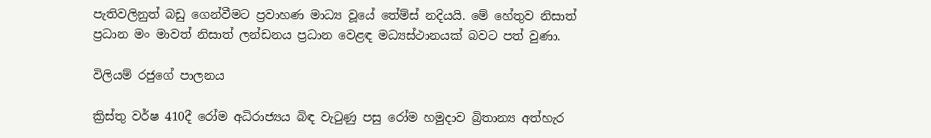පැතිවලිනුත් බඩු ගෙන්වීමට ප්‍රවාහණ මාධ්‍ය වූයේ තේම්ස් නදියයි. මේ හේතුව නිසාත් ප්‍රධාන මං මාවත් නිසාත් ලන්ඩනය ප්‍රධාන වෙළඳ මධ්‍යස්ථානයක් බවට පත් වුණා.

විලියම් රජුගේ පාලනය

ක්‍රිස්තු වර්ෂ 410දී රෝම අධිරාජ්‍යය බිඳ වැටුණු පසු රෝම හමුදාව බ්‍රිතාන්‍ය අත්හැර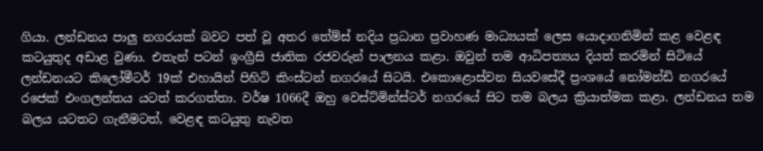ගියා. ලන්ඩනය පාලු නගරයක් බවට පත් වූ අතර තේම්ස් නදිය ප්‍රධාන ප්‍රවාහණ මාධ්‍යයක් ලෙස යොදාගනිමින් කළ වෙළඳ කටයුතුද අඩාළ වුණා. එතැන් පටන් ඉංග්‍රීසි ජාතික රජවරුන් පාලනය කළා. ඔවුන් තම ආධිපත්‍යය දියත් කරමින් සිටියේ ලන්ඩනයට කිලෝමීටර් 19ක් එහායින් පිහිටි කිංස්ටන් නගරයේ සිටයි. එකොළොස්වන සියවසේදී ප්‍රංශයේ නෝමන්ඩි නගරයේ රජෙක් එංගලන්තය යටත් කරගත්තා. වර්ෂ 1066දී ඔහු වෙස්ට්මින්ස්ටර් නගරයේ සිට තම බලය ක්‍රියාත්මක කළා. ලන්ඩනය තම බලය යටතට ගැනීමටත්, වෙළඳ කටයුතු නැවත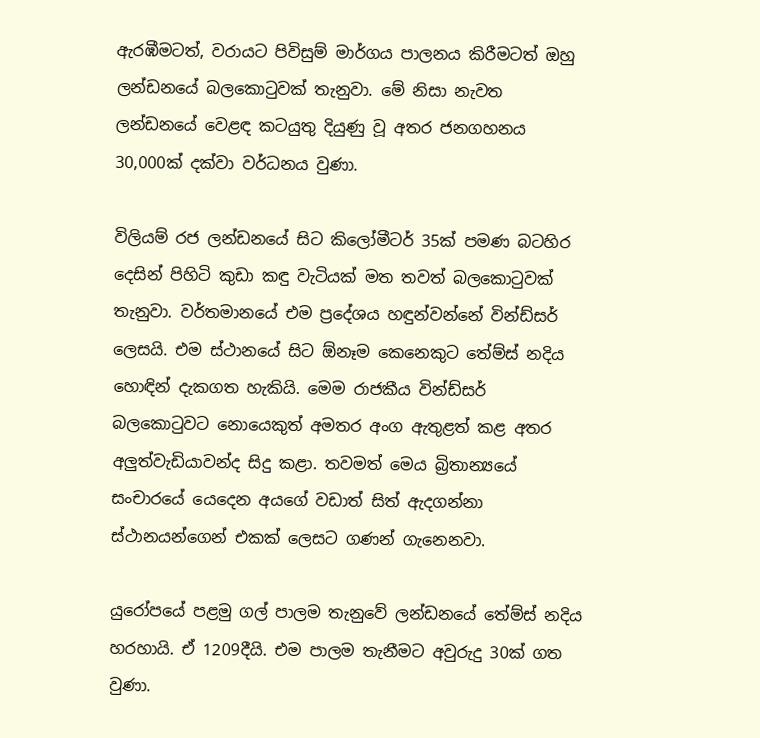ඇරඹීමටත්, වරායට පිවිසුම් මාර්ගය පාලනය කිරීමටත් ඔහු ලන්ඩනයේ බලකොටුවක් තැනුවා. මේ නිසා නැවත ලන්ඩනයේ වෙළඳ කටයුතු දියුණු වූ අතර ජනගහනය 30,000ක් දක්වා වර්ධනය වුණා.

විලියම් රජ ලන්ඩනයේ සිට කිලෝමීටර් 35ක් පමණ බටහිර දෙසින් පිහිටි කුඩා කඳු වැටියක් මත තවත් බලකොටුවක් තැනුවා. වර්තමානයේ එම ප්‍රදේශය හඳුන්වන්නේ වින්ඩ්සර් ලෙසයි. එම ස්ථානයේ සිට ඕනෑම කෙනෙකුට තේම්ස් නදිය හොඳින් දැකගත හැකියි. මෙම රාජකීය වින්ඩ්සර් බලකොටුවට නොයෙකුත් අමතර අංග ඇතුළත් කළ අතර අලුත්වැඩියාවන්ද සිදු කළා. තවමත් මෙය බ්‍රිතාන්‍යයේ සංචාරයේ යෙදෙන අයගේ වඩාත් සිත් ඇදගන්නා ස්ථානයන්ගෙන් එකක් ලෙසට ගණන් ගැනෙනවා.

යුරෝපයේ පළමු ගල් පාලම තැනුවේ ලන්ඩනයේ තේම්ස් නදිය හරහායි. ඒ 1209දීයි. එම පාලම තැනීමට අවුරුදු 30ක් ගත වුණා.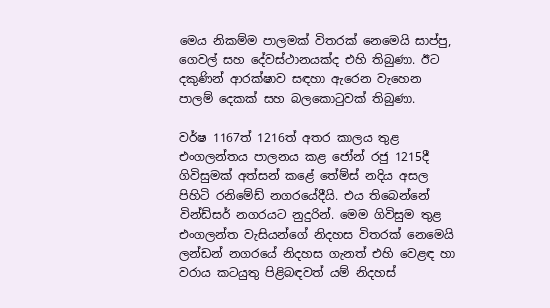මෙය නිකම්ම පාලමක් විතරක් නෙමෙයි සාප්පු, ගෙවල් සහ දේවස්ථානයක්ද එහි තිබුණා. ඊට දකුණින් ආරක්ෂාව සඳහා ඇරෙන වැහෙන පාලම් දෙකක් සහ බලකොටුවක් තිබුණා.

වර්ෂ 1167ත් 1216ත් අතර කාලය තුළ එංගලන්තය පාලනය කළ ජෝන් රජු 1215දී ගිවිසුමක් අත්සන් කළේ තේම්ස් නදිය අසල පිහිටි රනිමේඩ් නගරයේදීයි. එය තිබෙන්නේ වින්ඩ්සර් නගරයට නුදුරින්. මෙම ගිවිසුම තුළ එංගලන්ත වැසියන්ගේ නිදහස විතරක් නෙමෙයි ලන්ඩන් නගරයේ නිදහස ගැනත් එහි වෙළඳ හා වරාය කටයුතු පිළිබඳවත් යම් නිදහස්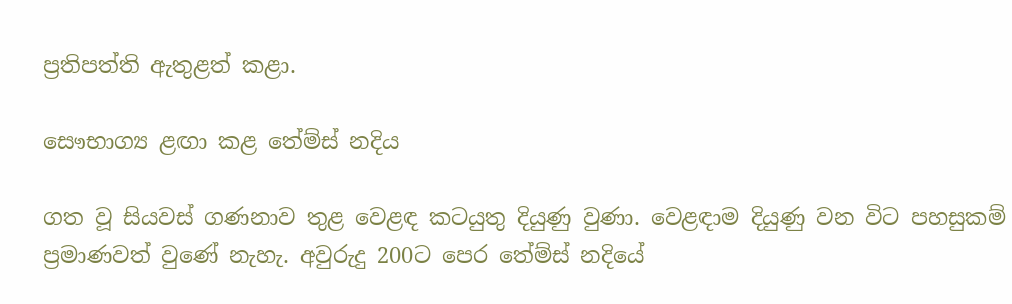ප්‍රතිපත්ති ඇතුළත් කළා.

සෞභාග්‍ය ළඟා කළ තේම්ස් නදිය

ගත වූ සියවස් ගණනාව තුළ වෙළඳ කටයුතු දියුණු වුණා. වෙළඳාම දියුණු වන විට පහසුකම් ප්‍රමාණවත් වුණේ නැහැ. අවුරුදු 200ට පෙර තේම්ස් නදියේ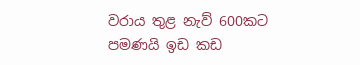වරාය තුළ නැව් 600කට පමණයි ඉඩ කඩ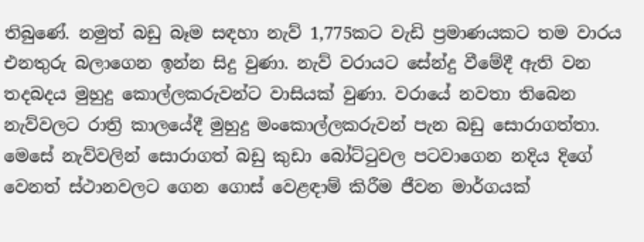තිබුණේ. නමුත් බඩු බෑම සඳහා නැව් 1,775කට වැඩි ප්‍රමාණයකට තම වාරය එනතුරු බලාගෙන ඉන්න සිදු වුණා. නැව් වරායට සේන්දු වීමේදී ඇති වන තදබදය මුහුදු කොල්ලකරුවන්ට වාසියක් වුණා. වරායේ නවතා තිබෙන නැව්වලට රාත්‍රි කාලයේදී මුහුදු මංකොල්ලකරුවන් පැන බඩු සොරාගත්තා. මෙසේ නැව්වලින් සොරාගත් බඩු කුඩා බෝට්ටුවල පටවාගෙන නදිය දිගේ වෙනත් ස්ථානවලට ගෙන ගොස් වෙළඳාම් කිරීම ජීවන මාර්ගයක්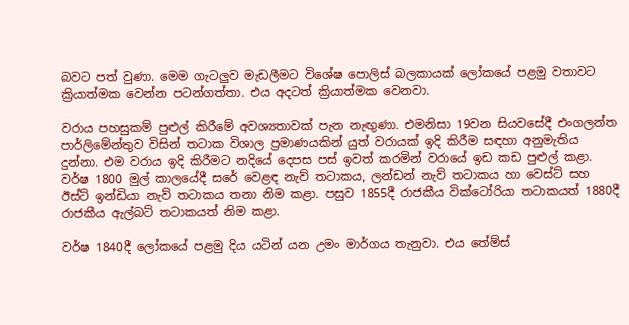බවට පත් වුණා. මෙම ගැටලුව මැඩලීමට විශේෂ පොලිස් බලකායක් ලෝකයේ පළමු වතාවට ක්‍රියාත්මක වෙන්න පටන්ගත්තා. එය අදටත් ක්‍රියාත්මක වෙනවා.

වරාය පහසුකම් පුළුල් කිරීමේ අවශ්‍යතාවක් පැන නැඟුණා. එමනිසා 19වන සියවසේදී එංගලන්ත පාර්ලිමේන්තුව විසින් තටාක විශාල ප්‍රමාණයකින් යුත් වරායක් ඉදි කිරීම සඳහා අනුමැතිය දුන්නා. එම වරාය ඉදි කිරීමට නදියේ දෙපස පස් ඉවත් කරමින් වරායේ ඉඩ කඩ පුළුල් කළා. වර්ෂ 1800 මුල් කාලයේදී සරේ වෙළඳ නැව් තටාකය, ලන්ඩන් නැව් තටාකය හා වෙස්ට් සහ ඊස්ට් ඉන්ඩියා නැව් තටාකය තනා නිම කළා. පසුව 1855දී රාජකීය වික්ටෝරියා තටාකයත් 1880දී රාජකීය ඇල්බට් තටාකයත් නිම කළා.

වර්ෂ 1840දී ලෝකයේ පළමු දිය යටින් යන උමං මාර්ගය තැනුවා. එය තේම්ස්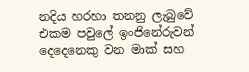නදිය හරහා තනනු ලැබුවේ එකම පවුලේ ඉංජිනේරුවන් දෙදෙනෙකු වන මාක් සහ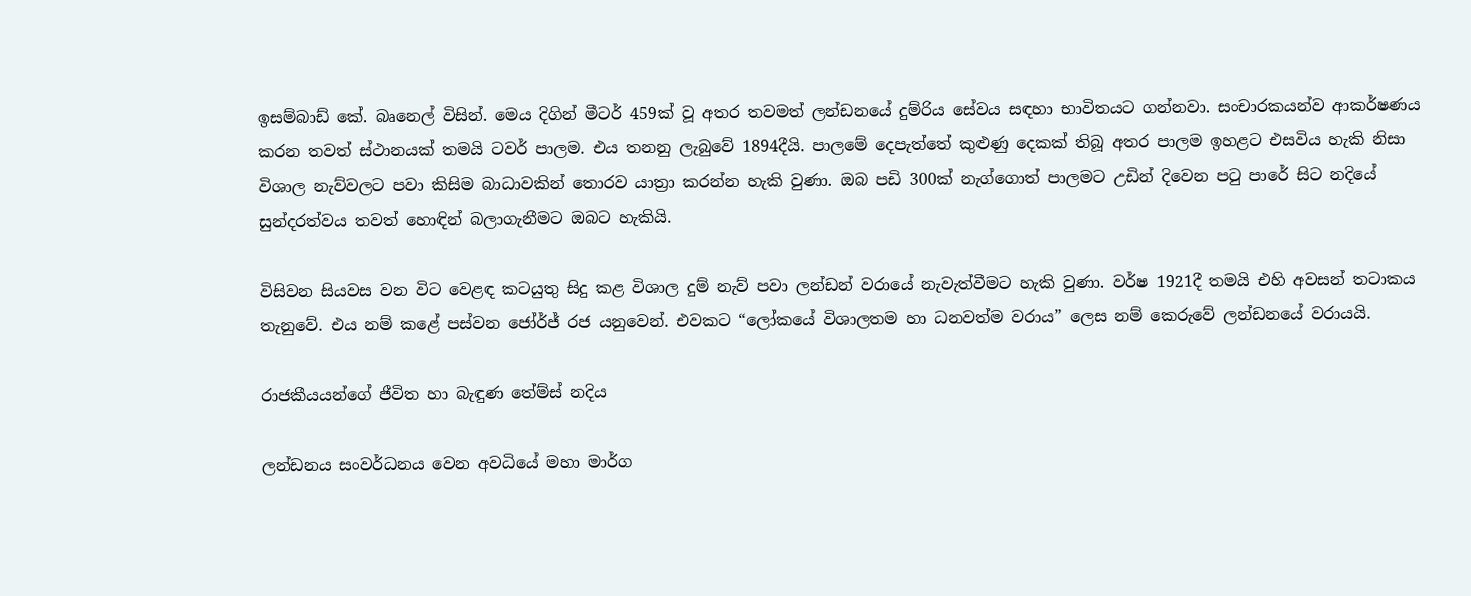ඉසම්බාඩ් කේ. බෘනෙල් විසින්. මෙය දිගින් මීටර් 459ක් වූ අතර තවමත් ලන්ඩනයේ දුම්රිය සේවය සඳහා භාවිතයට ගන්නවා. සංචාරකයන්ව ආකර්ෂණය කරන තවත් ස්ථානයක් තමයි ටවර් පාලම. එය තනනු ලැබුවේ 1894දීයි. පාලමේ දෙපැත්තේ කුළුණු දෙකක් තිබූ අතර පාලම ඉහළට එසවිය හැකි නිසා විශාල නැව්වලට පවා කිසිම බාධාවකින් තොරව යාත්‍රා කරන්න හැකි වුණා. ඔබ පඩි 300ක් නැග්ගොත් පාලමට උඩින් දිවෙන පටු පාරේ සිට නදියේ සුන්දරත්වය තවත් හොඳින් බලාගැනීමට ඔබට හැකියි.

විසිවන සියවස වන විට වෙළඳ කටයුතු සිදු කළ විශාල දුම් නැව් පවා ලන්ඩන් වරායේ නැවැත්වීමට හැකි වුණා. වර්ෂ 1921දී තමයි එහි අවසන් තටාකය තැනුවේ. එය නම් කළේ පස්වන ජෝර්ජ් රජ යනුවෙන්. එවකට “ලෝකයේ විශාලතම හා ධනවත්ම වරාය” ලෙස නම් කෙරුවේ ලන්ඩනයේ වරායයි.

රාජකීයයන්ගේ ජීවිත හා බැඳුණ තේම්ස් නදිය

ලන්ඩනය සංවර්ධනය වෙන අවධියේ මහා මාර්ග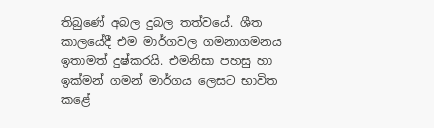තිබුණේ අබල දුබල තත්වයේ. ශීත කාලයේදී එම මාර්ගවල ගමනාගමනය ඉතාමත් දුෂ්කරයි. එමනිසා පහසු හා ඉක්මන් ගමන් මාර්ගය ලෙසට භාවිත කළේ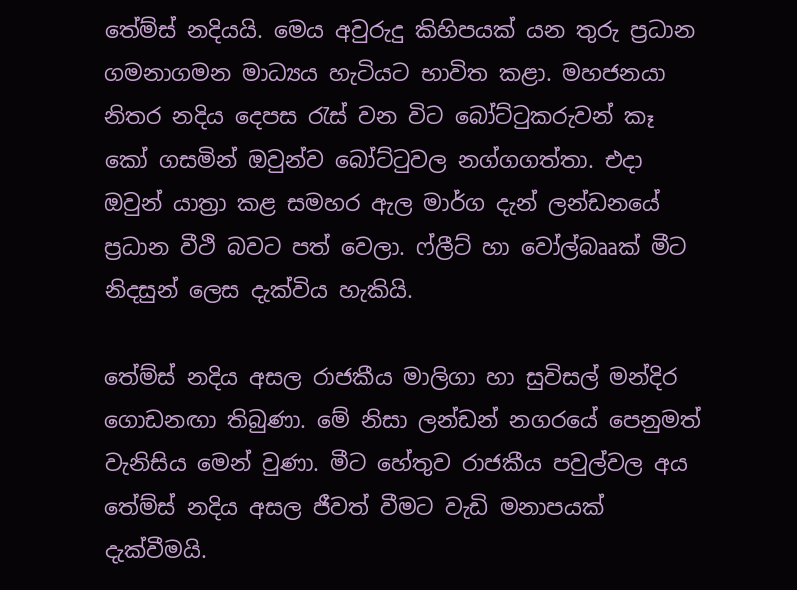තේම්ස් නදියයි. මෙය අවුරුදු කිහිපයක් යන තුරු ප්‍රධාන ගමනාගමන මාධ්‍යය හැටියට භාවිත කළා. මහජනයා නිතර නදිය දෙපස රැස් වන විට බෝට්ටුකරුවන් කෑ කෝ ගසමින් ඔවුන්ව බෝට්ටුවල නග්ගගත්තා. එදා ඔවුන් යාත්‍රා කළ සමහර ඇල මාර්ග දැන් ලන්ඩනයේ ප්‍රධාන වීථි බවට පත් වෙලා. ෆ්ලීට් හා වෝල්බෲක් මීට නිදසුන් ලෙස දැක්විය හැකියි.

තේම්ස් නදිය අසල රාජකීය මාලිගා හා සුවිසල් මන්දිර ගොඩනඟා තිබුණා. මේ නිසා ලන්ඩන් නගරයේ පෙනුමත් වැනිසිය මෙන් වුණා. මීට හේතුව රාජකීය පවුල්වල අය තේම්ස් නදිය අසල ජීවත් වීමට වැඩි මනාපයක් දැක්වීමයි.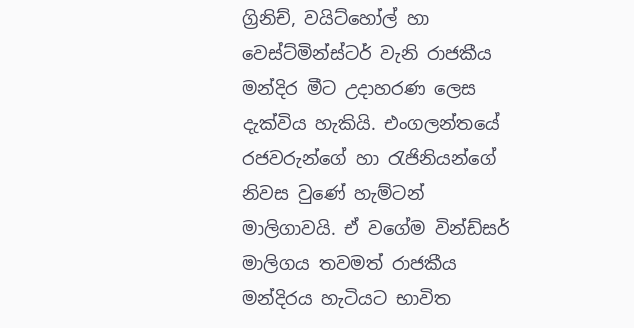ග්‍රිනිච්, වයිට්හෝල් හා වෙස්ට්මින්ස්ටර් වැනි රාජකීය මන්දිර මීට උදාහරණ ලෙස දැක්විය හැකියි. එංගලන්තයේ රජවරුන්ගේ හා රැජිනියන්ගේ නිවස වුණේ හැම්ටන් මාලිගාවයි. ඒ වගේම වින්ඩ්සර් මාලිගය තවමත් රාජකීය මන්දිරය හැටියට භාවිත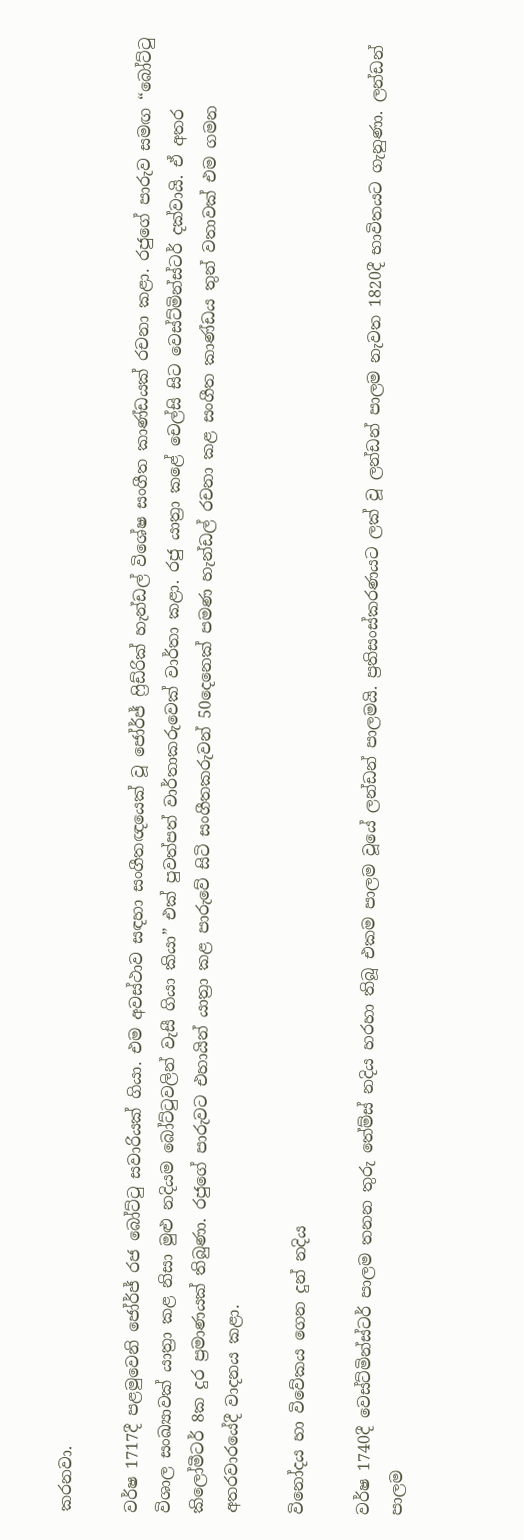කරනවා.

වර්ෂ 1717දී පළමුවෙනි ජෝර්ජ් රජ බෝට්ටු සවාරියක් ගියා. එම අවස්ථාව සඳහා සංගීතඥයෙක් වූ ජෝර්ජ් ෆ්‍රිඩ්රික් හැන්ඩල් විශේෂ සංගීත කාණ්ඩයක් රචනා කළා. රජුගේ පාරුව සමඟ “බෝට්ටු විශාල සංඛ්‍යාවක් යාත්‍රා කළ නිසා මුළු නදියම බෝට්ටුවලින් වැසී ගියා කියා” එක් පුවත්පත් වාර්තාකරුවෙක් වාර්තා කළා. රජු යාත්‍රා කළේ චෙල්සි සිට වෙස්ට්මින්ස්ටර් දක්වායි. ඒ අතර කිලෝමීටර් 8ක දුර ප්‍රමාණයක් තිබුණා. රජුගේ පාරුවට එහායින් යාත්‍රා කළ පාරුවේ සිටි සංගීතකරුවන් 50දෙනෙක් පමණ හැන්ඩල් රචනා කළ සංගීත කාණ්ඩය තුන් වතාවක් එම ගමන අතරවාරයේදී වාදනය කළා.

විනෝදය හා විවේකය ගෙන දුන් නදිය

වර්ෂ 1740දී වෙස්ට්මින්ස්ටර් පාලම තනන තුරු තේම්ස් නදිය හරහා තිබූ එකම පාලම වූයේ ලන්ඩන් පාලමයි. ප්‍රතිසංස්කරණයට ලක් වූ ලන්ඩන් පාලම නැවත 1820දී භාවිතයට ගැනුණා. ලන්ඩන් පාලම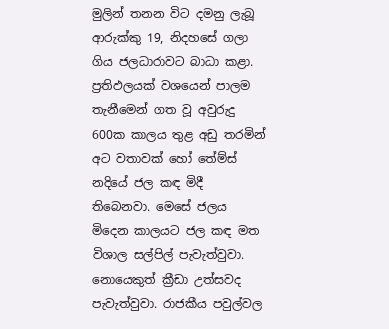මුලින් තනන විට දමනු ලැබූ ආරුක්කු 19, නිදහසේ ගලා ගිය ජලධාරාවට බාධා කළා. ප්‍රතිඵලයක් වශයෙන් පාලම තැනීමෙන් ගත වූ අවුරුදු 600ක කාලය තුළ අඩු තරමින් අට වතාවක් හෝ තේම්ස් නදියේ ජල කඳ මිදී තිබෙනවා. මෙසේ ජලය මිදෙන කාලයට ජල කඳ මත විශාල සල්පිල් පැවැත්වුවා. නොයෙකුත් ක්‍රීඩා උත්සවද පැවැත්වුවා. රාජකීය පවුල්වල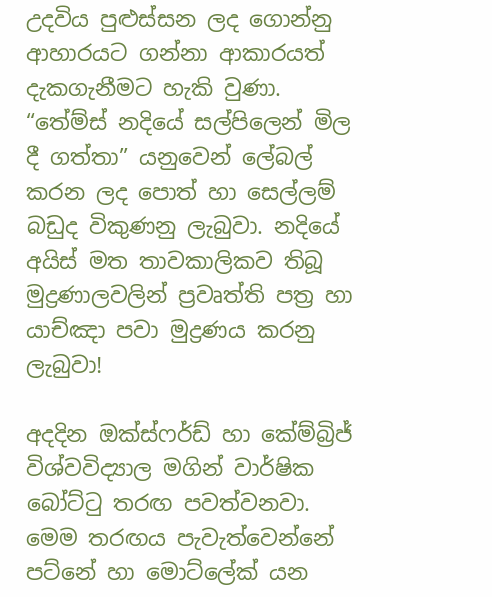උදවිය පුළුස්සන ලද ගොන්නු ආහාරයට ගන්නා ආකාරයත් දැකගැනීමට හැකි වුණා. “තේම්ස් නදියේ සල්පිලෙන් මිල දී ගත්තා” යනුවෙන් ලේබල් කරන ලද පොත් හා සෙල්ලම් බඩුද විකුණනු ලැබුවා. නදියේ අයිස් මත තාවකාලිකව තිබූ මුද්‍රණාලවලින් ප්‍රවෘත්ති පත්‍ර හා යාච්ඤා පවා මුද්‍රණය කරනු ලැබුවා!

අදදින ඔක්ස්ෆර්ඩ් හා කේම්බ්‍රිජ් විශ්වවිද්‍යාල මගින් වාර්ෂික බෝට්ටු තරඟ පවත්වනවා. මෙම තරඟය පැවැත්වෙන්නේ පට්නේ හා මොට්ලේක් යන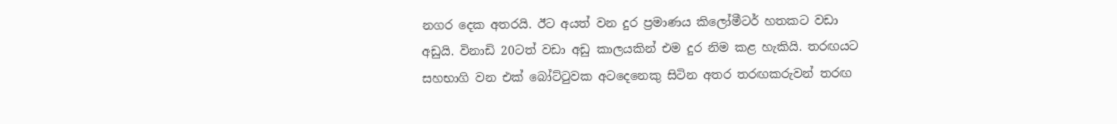නගර දෙක අතරයි. ඊට අයත් වන දුර ප්‍රමාණය කිලෝමීටර් හතකට වඩා අඩුයි. විනාඩි 20ටත් වඩා අඩු කාලයකින් එම දුර නිම කළ හැකියි. තරඟයට සහභාගි වන එක් බෝට්ටුවක අටදෙනෙකු සිටින අතර තරඟකරුවන් තරඟ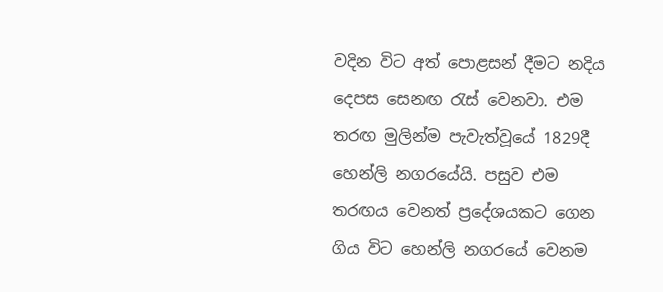වදින විට අත් පොළසන් දීමට නදිය දෙපස සෙනඟ රැස් වෙනවා. එම තරඟ මුලින්ම පැවැත්වූයේ 1829දී හෙන්ලි නගරයේයි. පසුව එම තරඟය වෙනත් ප්‍රදේශයකට ගෙන ගිය විට හෙන්ලි නගරයේ වෙනම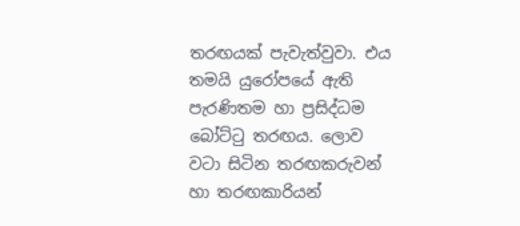තරඟයක් පැවැත්වුවා. එය තමයි යුරෝපයේ ඇති පැරණිතම හා ප්‍රසිද්ධම බෝට්ටු තරඟය. ලොව වටා සිටින තරඟකරුවන් හා තරඟකාරියන්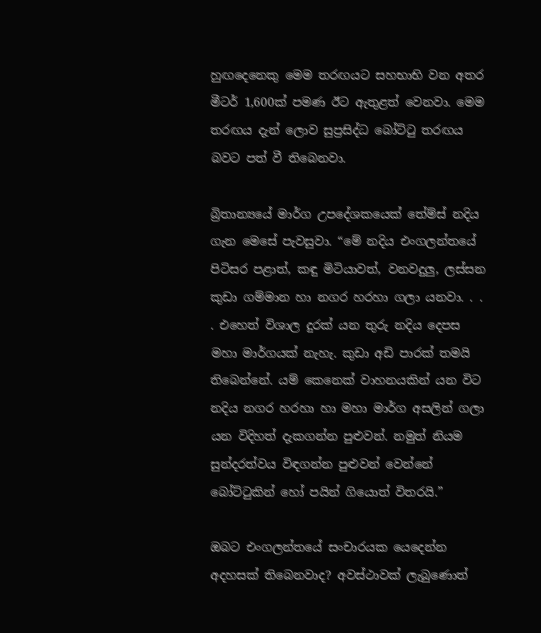හුඟදෙනෙකු මෙම තරඟයට සහභාභි වන අතර මීටර් 1,600ක් පමණ ඊට ඇතුළත් වෙනවා. මෙම තරඟය දැන් ලොව සුප්‍රසිද්ධ බෝට්ටු තරඟය බවට පත් වී තිබෙනවා.

බ්‍රිතාන්‍යයේ මාර්ග උපදේශකයෙක් තේම්ස් නදිය ගැන මෙසේ පැවසුවා. “මේ නදිය එංගලන්තයේ පිටිසර පළාත්, කඳු මිටියාවත්, වනවදුලු, ලස්සන කුඩා ගම්මාන හා නගර හරහා ගලා යනවා. . . . එහෙත් විශාල දුරක් යන තුරු නදිය දෙපස මහා මාර්ගයක් නැහැ. කුඩා අඩි පාරක් තමයි තිබෙන්නේ. යම් කෙනෙක් වාහනයකින් යන විට නදිය නගර හරහා හා මහා මාර්ග අසලින් ගලා යන විදිහත් දැකගන්න පුළුවන්. නමුත් නියම සුන්දරත්වය විඳගන්න පුළුවන් වෙන්නේ බෝට්ටුකින් හෝ පයින් ගියොත් විතරයි.”

ඔබට එංගලන්තයේ සංචාරයක යෙදෙන්න අදහසක් තිබෙනවාද? අවස්ථාවක් ලැබුණොත්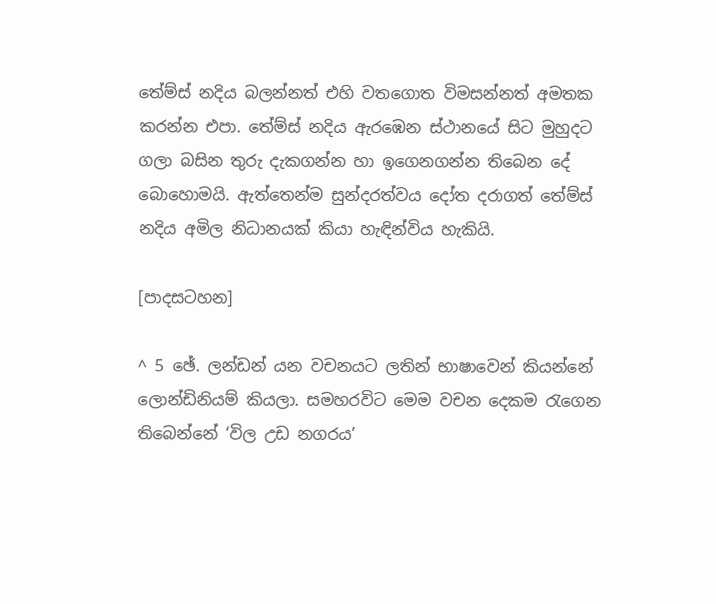තේම්ස් නදිය බලන්නත් එහි වතගොත විමසන්නත් අමතක කරන්න එපා. තේම්ස් නදිය ඇරඹෙන ස්ථානයේ සිට මුහුදට ගලා බසින තුරු දැකගන්න හා ඉගෙනගන්න තිබෙන දේ බොහොමයි. ඇත්තෙන්ම සුන්දරත්වය දෝත දරාගත් තේම්ස් නදිය අමිල නිධානයක් කියා හැඳින්විය හැකියි.

[පාදසටහන]

^ 5 ඡේ. ලන්ඩන් යන වචනයට ලතින් භාෂාවෙන් කියන්නේ ලොන්ඩිනියම් කියලා. සමහරවිට මෙම වචන දෙකම රැගෙන තිබෙන්නේ ‘විල උඩ නගරය’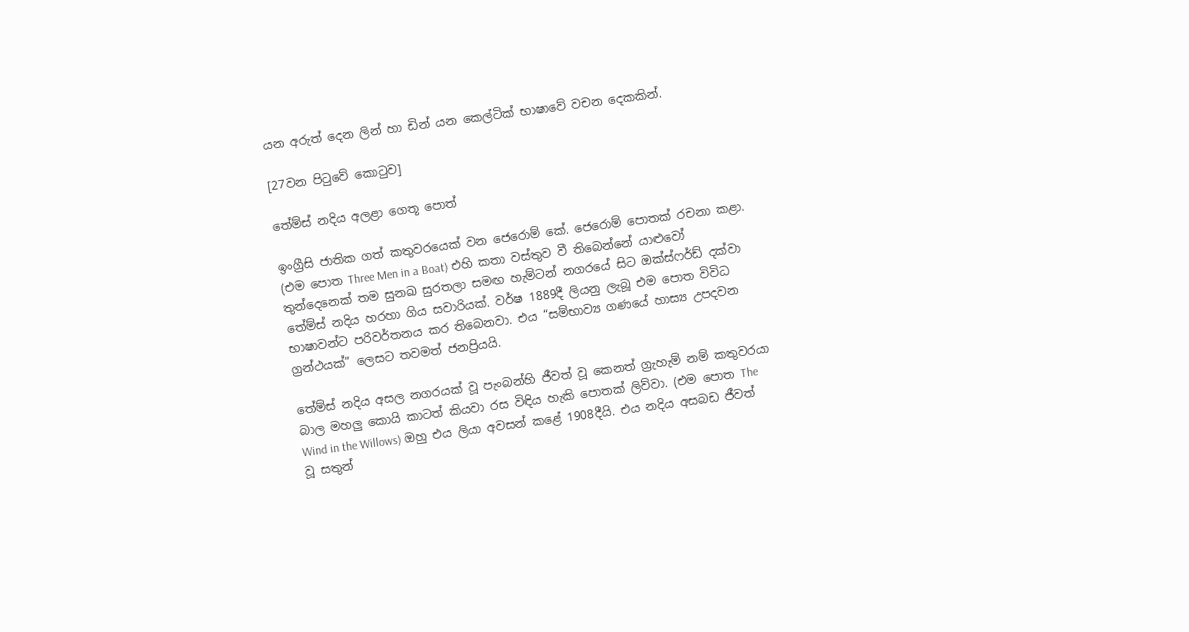යන අරුත් දෙන ලින් හා ඩින් යන කෙල්ටික් භාෂාවේ වචන දෙකකින්.

[27වන පිටුවේ කොටුව]

තේම්ස් නදිය අලළා ගෙතූ පොත්

ඉංග්‍රීසි ජාතික ගත් කතුවරයෙක් වන ජෙරොම් කේ. ජෙරොම් පොතක් රචනා කළා. (එම පොත Three Men in a Boat) එහි කතා වස්තුව වී තිබෙන්නේ යාළුවෝ තුන්දෙනෙක් තම සුනඛ සුරතලා සමඟ හැම්ටන් නගරයේ සිට ඔක්ස්ෆර්ඩ් දක්වා තේම්ස් නදිය හරහා ගිය සවාරියක්. වර්ෂ 1889දී ලියනු ලැබූ එම පොත විවිධ භාෂාවන්ට පරිවර්තනය කර තිබෙනවා. එය “සම්භාව්‍ය ගණයේ හාස්‍ය උපදවන ග්‍රන්ථයක්” ලෙසට තවමත් ජනප්‍රියයි.

තේම්ස් නදිය අසල නගරයක් වූ පැංබන්හි ජීවත් වූ කෙනත් ග්‍රැහැම් නම් කතුවරයා බාල මහලු කොයි කාටත් කියවා රස විඳිය හැකි පොතක් ලිව්වා. (එම පොත The Wind in the Willows) ඔහු එය ලියා අවසන් කළේ 1908දීයි. එය නදිය අසබඩ ජීවත් වූ සතුන්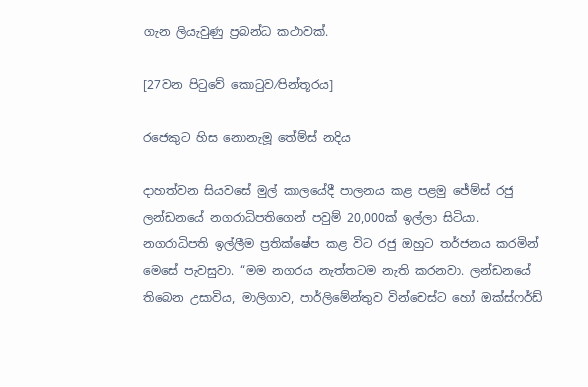ගැන ලියැවුණු ප්‍රබන්ධ කථාවක්.

[27වන පිටුවේ කොටුව⁄පින්තූරය]

රජෙකුට හිස නොනැමූ තේම්ස් නදිය

දාහත්වන සියවසේ මුල් කාලයේදී පාලනය කළ පළමු ජේම්ස් රජු ලන්ඩනයේ නගරාධිපතිගෙන් පවුම් 20,000ක් ඉල්ලා සිටියා. නගරාධිපති ඉල්ලීම ප්‍රතික්ෂේප කළ විට රජු ඔහුට තර්ජනය කරමින් මෙසේ පැවසුවා. “මම නගරය නැත්තටම නැති කරනවා. ලන්ඩනයේ තිබෙන උසාවිය, මාලිගාව, පාර්ලිමේන්තුව වින්චෙස්ට හෝ ඔක්ස්ෆර්ඩ්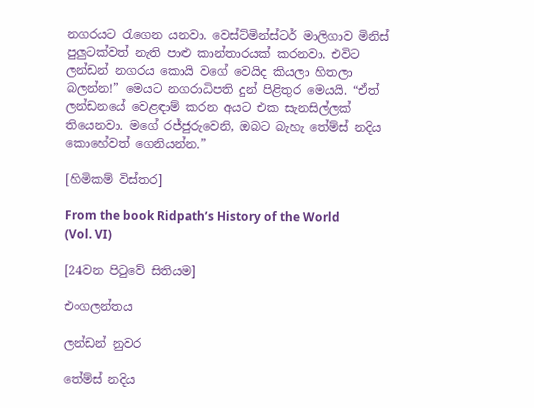නගරයට රැගෙන යනවා. වෙස්ට්මින්ස්ටර් මාලිගාව මිනිස් පුලුටක්වත් නැති පාළු කාන්තාරයක් කරනවා. එවිට ලන්ඩන් නගරය කොයි වගේ වෙයිද කියලා හිතලා බලන්න!” මෙයට නගරාධිපති දුන් පිළිතුර මෙයයි. “ඒත් ලන්ඩනයේ වෙළඳාම් කරන අයට එක සැනසිල්ලක් තියෙනවා. මගේ රජ්ජුරුවෙනි, ඔබට බැහැ තේම්ස් නදිය කොහේවත් ගෙනියන්න.”

[හිමිකම් විස්තර]

From the book Ridpath’s History of the World (Vol. VI)

[24වන පිටුවේ සිතියම]

එංගලන්තය

ලන්ඩන් නුවර

තේම්ස් නදිය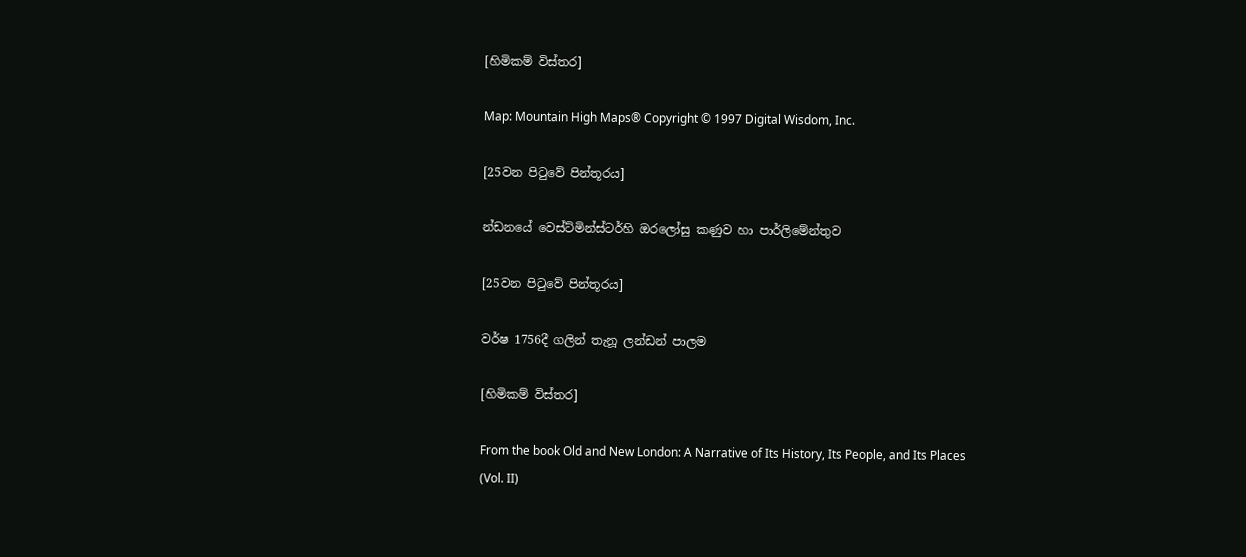[හිමිකම් විස්තර]

Map: Mountain High Maps® Copyright © 1997 Digital Wisdom, Inc.

[25වන පිටුවේ පින්තූරය]

න්ඩනයේ වෙස්ට්මින්ස්ටර්හි ඔරලෝසු කණුව හා පාර්ලිමේන්තුව

[25වන පිටුවේ පින්තූරය]

වර්ෂ 1756දී ගලින් තැනූ ලන්ඩන් පාලම

[හිමිකම් විස්තර]

From the book Old and New London: A Narrative of Its History, Its People, and Its Places (Vol. II)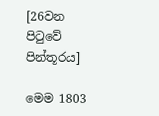[26වන පිටුවේ පින්තූරය]

මෙම 1803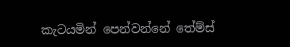කැටයමින් පෙන්වන්නේ තේම්ස්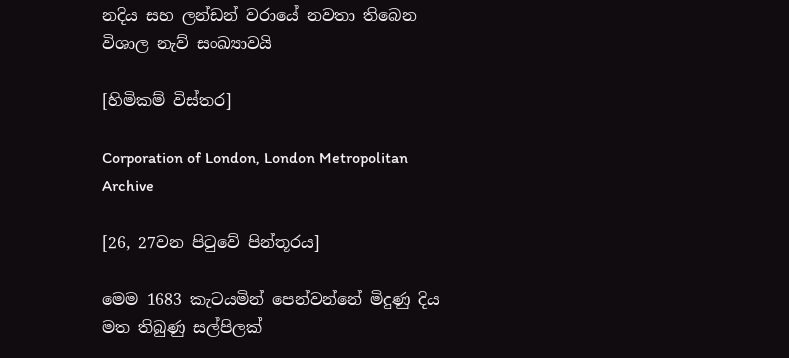නදිය සහ ලන්ඩන් වරායේ නවතා තිබෙන විශාල නැව් සංඛ්‍යාවයි

[හිමිකම් විස්තර]

Corporation of London, London Metropolitan Archive

[26, 27වන පිටුවේ පින්තූරය]

මෙම 1683 කැටයමින් පෙන්වන්නේ මිදුණු දිය මත තිබුණු සල්පිලක්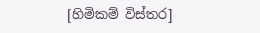[හිමිකම් විස්තර]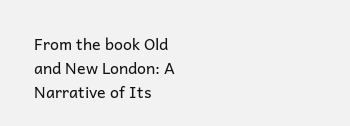From the book Old and New London: A Narrative of Its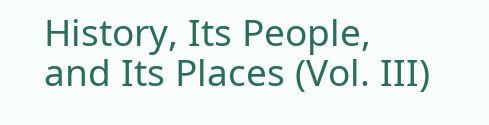History, Its People, and Its Places (Vol. III)